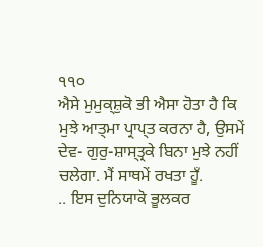੧੧੦
ਐਸੇ ਮੁਮੁਕ੍ਸ਼ੁਕੋ ਭੀ ਐਸਾ ਹੋਤਾ ਹੈ ਕਿ ਮੁਝੇ ਆਤ੍ਮਾ ਪ੍ਰਾਪ੍ਤ ਕਰਨਾ ਹੈ, ਉਸਮੇਂ ਦੇਵ- ਗੁਰੁ-ਸ਼ਾਸ੍ਤ੍ਰਕੇ ਬਿਨਾ ਮੁਝੇ ਨਹੀਂ ਚਲੇਗਾ. ਮੈਂ ਸਾਥਮੇਂ ਰਖਤਾ ਹੂਁ.
.. ਇਸ ਦੁਨਿਯਾਕੋ ਭੂਲਕਰ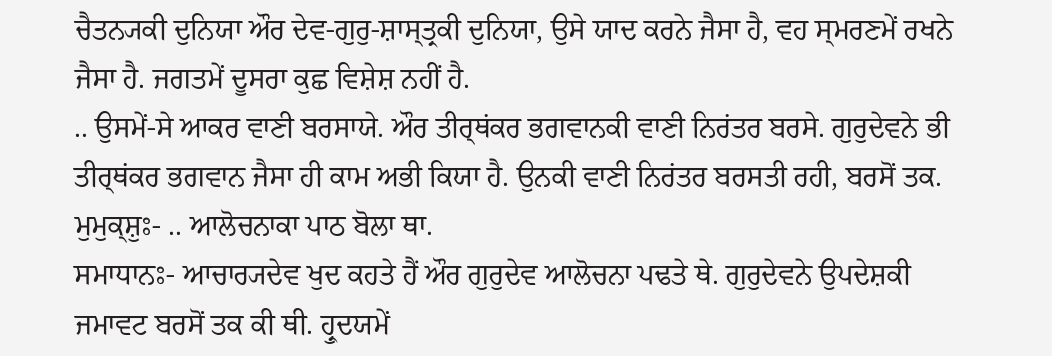ਚੈਤਨ੍ਯਕੀ ਦੁਨਿਯਾ ਔਰ ਦੇਵ-ਗੁਰੁ-ਸ਼ਾਸ੍ਤ੍ਰਕੀ ਦੁਨਿਯਾ, ਉਸੇ ਯਾਦ ਕਰਨੇ ਜੈਸਾ ਹੈ, ਵਹ ਸ੍ਮਰਣਮੇਂ ਰਖਨੇ ਜੈਸਾ ਹੈ. ਜਗਤਮੇਂ ਦੂਸਰਾ ਕੁਛ ਵਿਸ਼ੇਸ਼ ਨਹੀਂ ਹੈ.
.. ਉਸਮੇਂ-ਸੇ ਆਕਰ ਵਾਣੀ ਬਰਸਾਯੇ. ਔਰ ਤੀਰ੍ਥਂਕਰ ਭਗਵਾਨਕੀ ਵਾਣੀ ਨਿਰਂਤਰ ਬਰਸੇ. ਗੁਰੁਦੇਵਨੇ ਭੀ ਤੀਰ੍ਥਂਕਰ ਭਗਵਾਨ ਜੈਸਾ ਹੀ ਕਾਮ ਅਭੀ ਕਿਯਾ ਹੈ. ਉਨਕੀ ਵਾਣੀ ਨਿਰਂਤਰ ਬਰਸਤੀ ਰਹੀ, ਬਰਸੋਂ ਤਕ.
ਮੁਮੁਕ੍ਸ਼ੁਃ- .. ਆਲੋਚਨਾਕਾ ਪਾਠ ਬੋਲਾ ਥਾ.
ਸਮਾਧਾਨਃ- ਆਚਾਰ੍ਯਦੇਵ ਖੁਦ ਕਹਤੇ ਹੈਂ ਔਰ ਗੁਰੁਦੇਵ ਆਲੋਚਨਾ ਪਢਤੇ ਥੇ. ਗੁਰੁਦੇਵਨੇ ਉਪਦੇਸ਼ਕੀ ਜਮਾਵਟ ਬਰਸੋਂ ਤਕ ਕੀ ਥੀ. ਹ੍ਰੁਦਯਮੇਂ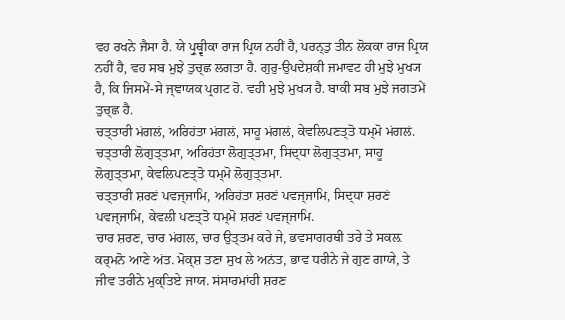ਵਹ ਰਖਨੇ ਜੈਸਾ ਹੈ. ਯੇ ਪ੍ਰੁਥ੍ਵੀਕਾ ਰਾਜ ਪ੍ਰਿਯ ਨਹੀਂ ਹੈ, ਪਰਨ੍ਤੁ ਤੀਨ ਲੋਕਕਾ ਰਾਜ ਪ੍ਰਿਯ ਨਹੀਂ ਹੈ, ਵਹ ਸਬ ਮੁਝੇ ਤੁਚ੍ਛ ਲਗਤਾ ਹੈ. ਗੁਰੁ-ਉਪਦੇਸ਼ਕੀ ਜਮਾਵਟ ਹੀ ਮੁਝੇ ਮੁਖ੍ਯ ਹੈ, ਕਿ ਜਿਸਮੇਂ-ਸੇ ਜ੍ਞਾਯਕ ਪ੍ਰਗਟ ਹੋ. ਵਹੀ ਮੁਝੇ ਮੁਖ੍ਯ ਹੈ. ਬਾਕੀ ਸਬ ਮੁਝੇ ਜਗਤਮੇਂ ਤੁਚ੍ਛ ਹੈ.
ਚਤ੍ਤਾਰੀ ਮਂਗਲਂ, ਅਰਿਹਂਤਾ ਮਂਗਲਂ, ਸਾਹੂ ਮਂਗਲਂ, ਕੇਵਲਿਪਣਤ੍ਤੋ ਧਮ੍ਮੋ ਮਂਗਲਂ. ਚਤ੍ਤਾਰੀ ਲੋਗੁਤ੍ਤਮਾ, ਅਰਿਹਂਤਾ ਲੋਗੁਤ੍ਤਮਾ, ਸਿਦ੍ਧਾ ਲੋਗੁਤ੍ਤਮਾ, ਸਾਹੂ ਲੋਗੁਤ੍ਤਮਾ, ਕੇਵਲਿਪਣਤ੍ਤੋ ਧਮ੍ਮੋ ਲੋਗੁਤ੍ਤਮਾ.
ਚਤ੍ਤਾਰੀ ਸ਼ਰਣਂ ਪਵਜ੍ਜਾਮਿ, ਅਰਿਹਂਤਾ ਸ਼ਰਣਂ ਪਵਜ੍ਜਾਮਿ, ਸਿਦ੍ਧਾ ਸ਼ਰਣਂ ਪਵਜ੍ਜਾਮਿ, ਕੇਵਲੀ ਪਣਤ੍ਤੋ ਧਮ੍ਮੋ ਸ਼ਰਣਂ ਪਵਜ੍ਜਾਮਿ.
ਚਾਰ ਸ਼ਰਣ, ਚਾਰ ਮਂਗਲ, ਚਾਰ ਉਤ੍ਤਮ ਕਰੇ ਜੇ, ਭਵਸਾਗਰਥੀ ਤਰੇ ਤੇ ਸਕਲ਼ ਕਰ੍ਮਨੋ ਆਣੇ ਅਂਤ. ਮੋਕ੍ਸ਼ ਤਣਾ ਸੁਖ ਲੇ ਅਨਂਤ, ਭਾਵ ਧਰੀਨੇ ਜੇ ਗੁਣ ਗਾਯੇ, ਤੇ ਜੀਵ ਤਰੀਨੇ ਮੁਕ੍ਤਿਏ ਜਾਯ. ਸਂਸਾਰਮਾਂਹੀ ਸ਼ਰਣ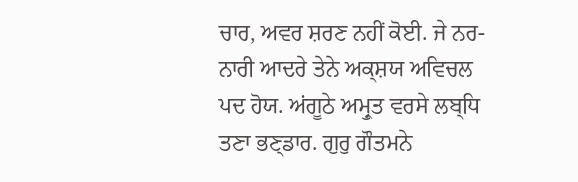ਚਾਰ, ਅਵਰ ਸ਼ਰਣ ਨਹੀਂ ਕੋਈ. ਜੇ ਨਰ-ਨਾਰੀ ਆਦਰੇ ਤੇਨੇ ਅਕ੍ਸ਼ਯ ਅਵਿਚਲ ਪਦ ਹੋਯ. ਅਂਗੂਠੇ ਅਮ੍ਰੁਤ ਵਰਸੇ ਲਬ੍ਧਿ ਤਣਾ ਭਣ੍ਡਾਰ. ਗੁਰੁ ਗੌਤਮਨੇ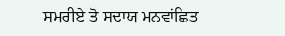ਸਮਰੀਏ ਤੋ ਸਦਾਯ ਮਨਵਾਂਛਿਤ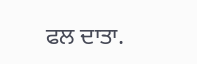ਫਲ ਦਾਤਾ.